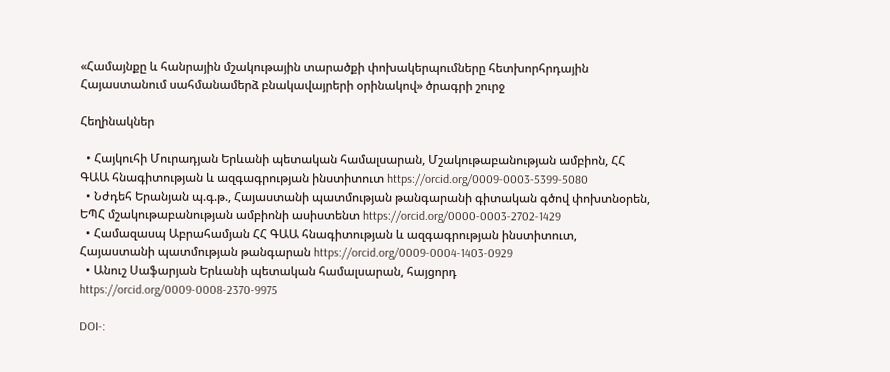«Համայնքը և հանրային մշակութային տարածքի փոխակերպումները հետխորհրդային Հայաստանում սահմանամերձ բնակավայրերի օրինակով» ծրագրի շուրջ

Հեղինակներ

  • Հայկուհի Մուրադյան Երևանի պետական համալսարան, Մշակութաբանության ամբիոն, ՀՀ ԳԱԱ հնագիտության և ազգագրության ինստիտուտ https://orcid.org/0009-0003-5399-5080
  • Նժդեհ Երանյան պ.գ.թ., Հայաստանի պատմության թանգարանի գիտական գծով փոխտնօրեն, ԵՊՀ մշակութաբանության ամբիոնի ասիստենտ https://orcid.org/0000-0003-2702-1429
  • Համազասպ Աբրահամյան ՀՀ ԳԱԱ հնագիտության և ազգագրության ինստիտուտ, Հայաստանի պատմության թանգարան https://orcid.org/0009-0004-1403-0929
  • Անուշ Սաֆարյան Երևանի պետական համալսարան, հայցորդ https://orcid.org/0009-0008-2370-9975

DOI-: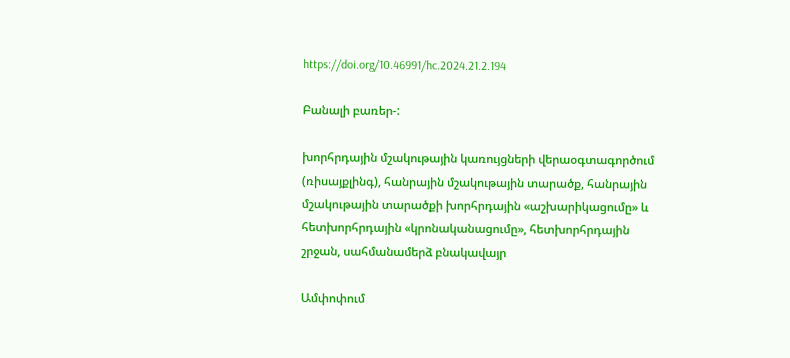https://doi.org/10.46991/hc.2024.21.2.194

Բանալի բառեր-:

խորհրդային մշակութային կառույցների վերաօգտագործում (ռիսայքլինգ), հանրային մշակութային տարածք, հանրային մշակութային տարածքի խորհրդային «աշխարիկացումը» և հետխորհրդային «կրոնականացումը», հետխորհրդային շրջան, սահմանամերձ բնակավայր

Ամփոփում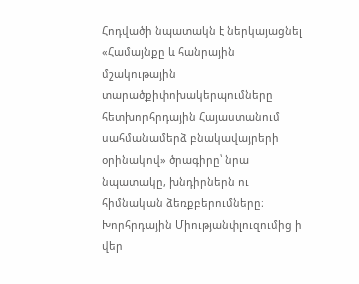Հոդվածի նպատակն է ներկայացնել «Համայնքը և հանրային մշակութային տարածքիփոխակերպումները հետխորհրդային Հայաստանում սահմանամերձ բնակավայրերի օրինակով» ծրագիրը՝ նրա նպատակը, խնդիրներն ու հիմնական ձեռքբերումները։ Խորհրդային Միությանփլուզումից ի վեր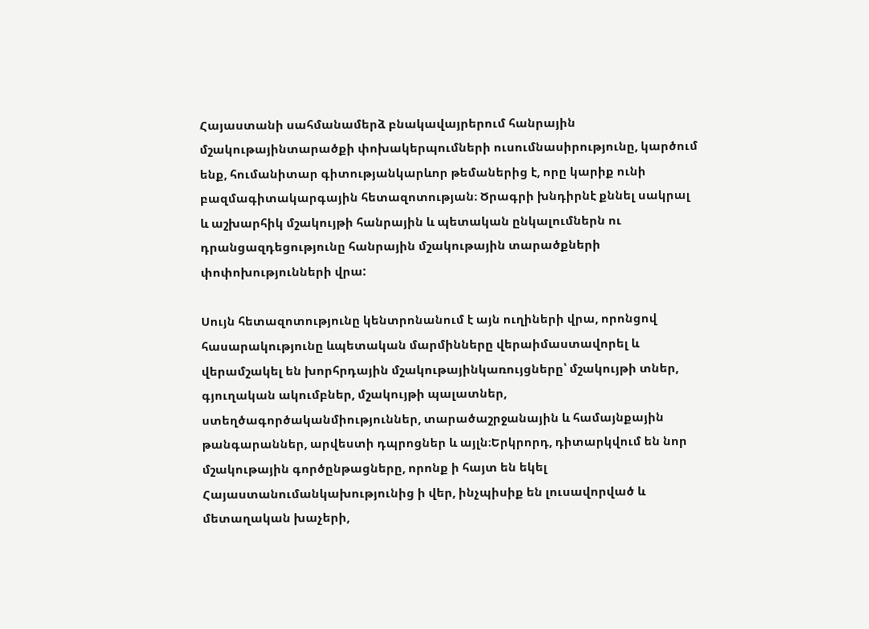Հայաստանի սահմանամերձ բնակավայրերում հանրային մշակութայինտարածքի փոխակերպումների ուսումնասիրությունը, կարծում ենք, հումանիտար գիտությանկարևոր թեմաներից է, որը կարիք ունի բազմագիտակարգային հետազոտության։ Ծրագրի խնդիրնէ քննել սակրալ և աշխարհիկ մշակույթի հանրային և պետական ընկալումներն ու դրանցազդեցությունը հանրային մշակութային տարածքների փոփոխությունների վրա:

Սույն հետազոտությունը կենտրոնանում է այն ուղիների վրա, որոնցով հասարակությունը ևպետական մարմինները վերաիմաստավորել և վերամշակել են խորհրդային մշակութայինկառույցները՝ մշակույթի տներ, գյուղական ակումբներ, մշակույթի պալատներ, ստեղծագործականմիություններ, տարածաշրջանային և համայնքային թանգարաններ, արվեստի դպրոցներ և այլն։Երկրորդ, դիտարկվում են նոր մշակութային գործընթացները, որոնք ի հայտ են եկել Հայաստանումանկախությունից ի վեր, ինչպիսիք են լուսավորված և մետաղական խաչերի,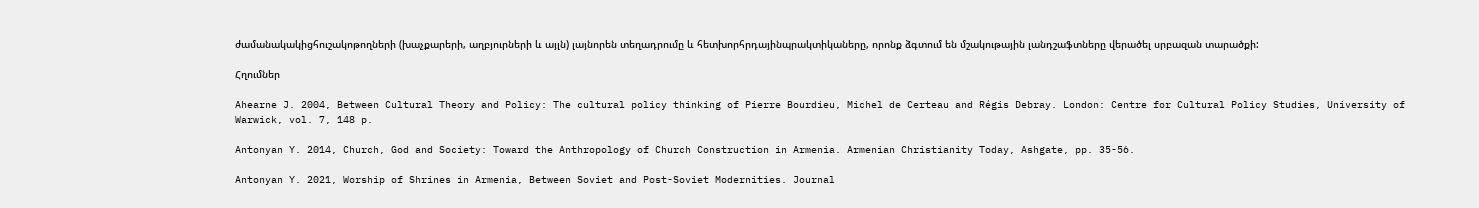ժամանակակիցհուշակոթողների (խաչքարերի, աղբյուրների և այլն) լայնորեն տեղադրումը և հետխորհրդայինպրակտիկաները, որոնք ձգտում են մշակութային լանդշաֆտները վերածել սրբազան տարածքի:

Հղումներ

Ahearne J. 2004, Between Cultural Theory and Policy: The cultural policy thinking of Pierre Bourdieu, Michel de Certeau and Régis Debray. London: Centre for Cultural Policy Studies, University of Warwick, vol. 7, 148 p.

Antonyan Y. 2014, Church, God and Society: Toward the Anthropology of Church Construction in Armenia. Armenian Christianity Today, Ashgate, pp. 35-56.

Antonyan Y. 2021, Worship of Shrines in Armenia, Between Soviet and Post-Soviet Modernities. Journal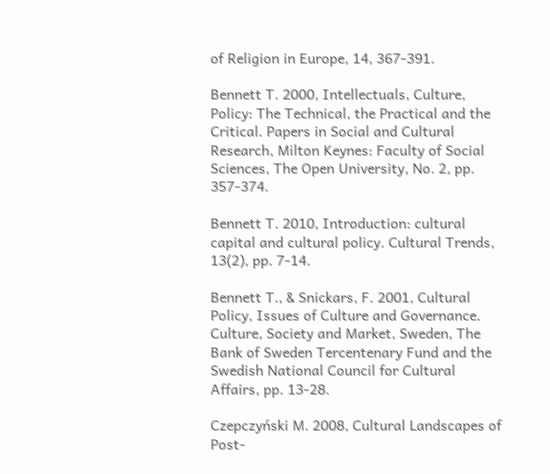of Religion in Europe, 14, 367-391.

Bennett T. 2000, Intellectuals, Culture, Policy: The Technical, the Practical and the Critical. Papers in Social and Cultural Research, Milton Keynes: Faculty of Social Sciences, The Open University, No. 2, pp. 357-374.

Bennett T. 2010, Introduction: cultural capital and cultural policy. Cultural Trends, 13(2), pp. 7-14.

Bennett T., & Snickars, F. 2001, Cultural Policy, Issues of Culture and Governance. Culture, Society and Market, Sweden, The Bank of Sweden Tercentenary Fund and the Swedish National Council for Cultural Affairs, pp. 13-28.

Czepczyński M. 2008, Cultural Landscapes of Post-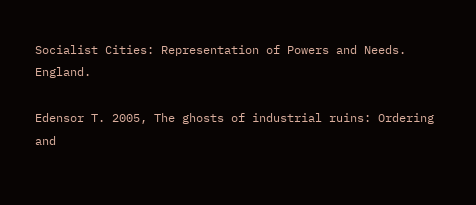Socialist Cities: Representation of Powers and Needs. England.

Edensor T. 2005, The ghosts of industrial ruins: Ordering and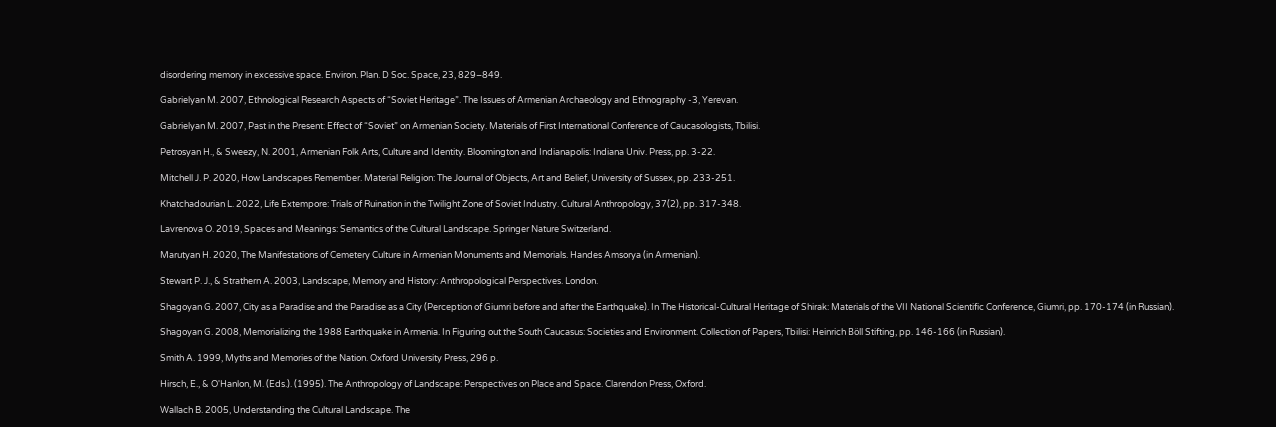disordering memory in excessive space. Environ. Plan. D Soc. Space, 23, 829–849.

Gabrielyan M. 2007, Ethnological Research Aspects of “Soviet Heritage”. The Issues of Armenian Archaeology and Ethnography -3, Yerevan.

Gabrielyan M. 2007, Past in the Present: Effect of “Soviet” on Armenian Society. Materials of First International Conference of Caucasologists, Tbilisi.

Petrosyan H., & Sweezy, N. 2001, Armenian Folk Arts, Culture and Identity. Bloomington and Indianapolis: Indiana Univ. Press, pp. 3-22.

Mitchell J. P. 2020, How Landscapes Remember. Material Religion: The Journal of Objects, Art and Belief, University of Sussex, pp. 233-251.

Khatchadourian L. 2022, Life Extempore: Trials of Ruination in the Twilight Zone of Soviet Industry. Cultural Anthropology, 37(2), pp. 317-348.

Lavrenova O. 2019, Spaces and Meanings: Semantics of the Cultural Landscape. Springer Nature Switzerland.

Marutyan H. 2020, The Manifestations of Cemetery Culture in Armenian Monuments and Memorials. Handes Amsorya (in Armenian).

Stewart P. J., & Strathern A. 2003, Landscape, Memory and History: Anthropological Perspectives. London.

Shagoyan G. 2007, City as a Paradise and the Paradise as a City (Perception of Giumri before and after the Earthquake). In The Historical-Cultural Heritage of Shirak: Materials of the VII National Scientific Conference, Giumri, pp. 170-174 (in Russian).

Shagoyan G. 2008, Memorializing the 1988 Earthquake in Armenia. In Figuring out the South Caucasus: Societies and Environment. Collection of Papers, Tbilisi: Heinrich Böll Stifting, pp. 146-166 (in Russian).

Smith A. 1999, Myths and Memories of the Nation. Oxford University Press, 296 p.

Hirsch, E., & O'Hanlon, M. (Eds.). (1995). The Anthropology of Landscape: Perspectives on Place and Space. Clarendon Press, Oxford.

Wallach B. 2005, Understanding the Cultural Landscape. The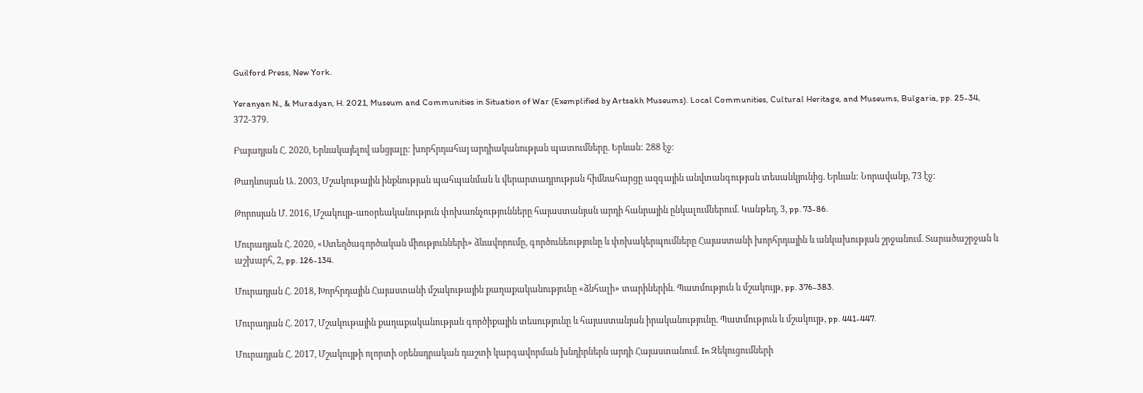Guilford Press, New York.

Yeranyan N., & Muradyan, H. 2021, Museum and Communities in Situation of War (Exemplified by Artsakh Museums). Local Communities, Cultural Heritage, and Museums, Bulgaria, pp. 25-34, 372-379.

Բայադյան Հ. 2020, Երևակայելով անցյալը: խորհրդահայ արդիականության պատումները. Երևան: 288 էջ։

Թադևոսյան Ա. 2003, Մշակութային ինքնության պահպանման և վերարտադրության հիմնահարցը ազգային անվտանգության տեսանկյունից. Երևան: Նորավանք, 73 էջ։

Թորոսյան Մ. 2016, Մշակույթ-առօրեականություն փոխառնչությունները հայաստանյան արդի հանրային ընկալումներում. Կանթեղ, 3, pp. 73-86.

Մուրադյան Հ. 2020, «Ստեղծագործական միությունների» ձևավորումը, գործունեությունը և փոխակերպումները Հայաստանի խորհրդային և անկախության շրջանում. Տարածաշրջան և աշխարհ, 2, pp. 126-134.

Մուրադյան Հ. 2018, Խորհրդային Հայաստանի մշակութային քաղաքականությունը «ձնհալի» տարիներին. Պատմություն և մշակույթ, pp. 376-383.

Մուրադյան Հ. 2017, Մշակութային քաղաքականության գործիքային տեսությունը և հայաստանյան իրականությունը. Պատմություն և մշակույթ, pp. 441-447.

Մուրադյան Հ. 2017, Մշակույթի ոլորտի օրենսդրական դաշտի կարգավորման խնդիրներն արդի Հայաստանում. In Զեկուցումների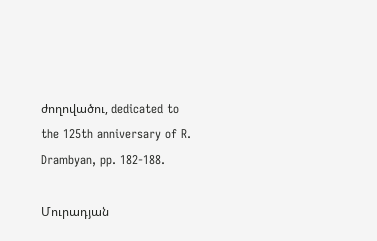ժողովածու, dedicated to the 125th anniversary of R. Drambyan, pp. 182-188.

Մուրադյան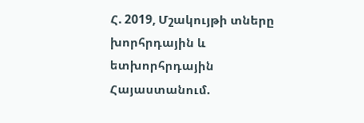Հ. 2019, Մշակույթի տները խորհրդային և ետխորհրդային Հայաստանում.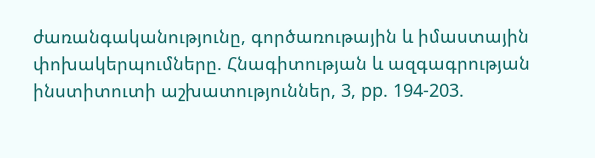ժառանգականությունը, գործառութային և իմաստային փոխակերպումները. Հնագիտության և ազգագրության ինստիտուտի աշխատություններ, 3, pp. 194-203.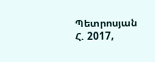Պետրոսյան Հ. 2017,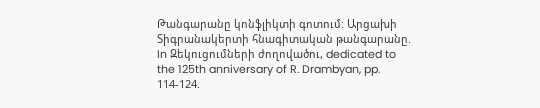Թանգարանը կոնֆլիկտի գոտում: Արցախի Տիգրանակերտի հնագիտական թանգարանը. In Զեկուցումների ժողովածու, dedicated to the 125th anniversary of R. Drambyan, pp. 114-124.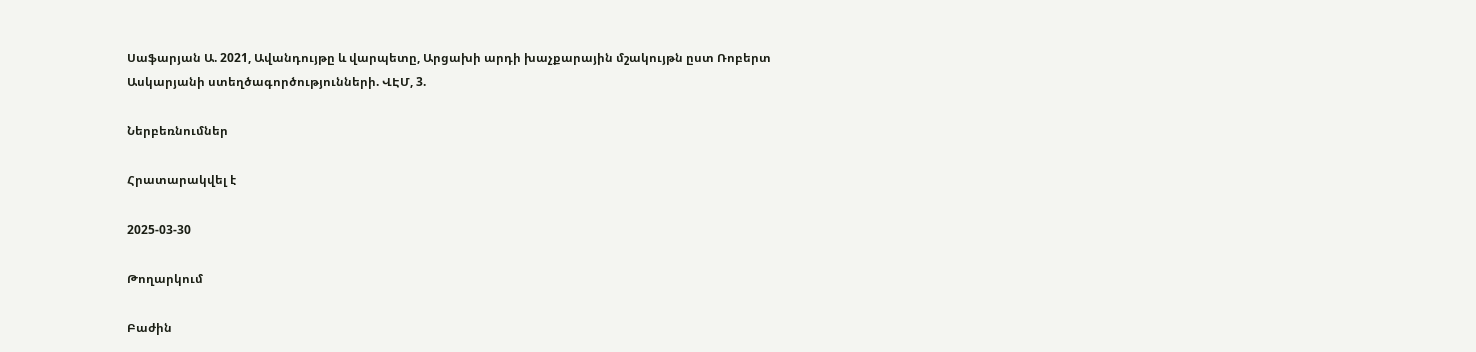Սաֆարյան Ա. 2021, Ավանդույթը և վարպետը, Արցախի արդի խաչքարային մշակույթն ըստ Ռոբերտ Ասկարյանի ստեղծագործությունների. ՎԷՄ, 3.

Ներբեռնումներ

Հրատարակվել է

2025-03-30

Թողարկում

Բաժին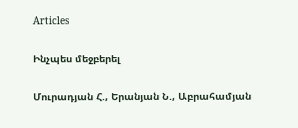Articles

Ինչպես մեջբերել

Մուրադյան Հ., Երանյան Ն., Աբրահամյան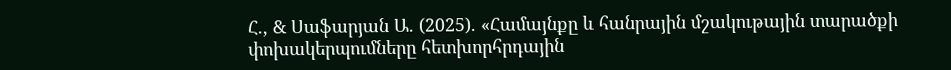Հ., & Սաֆարյան Ա. (2025). «Համայնքը և հանրային մշակութային տարածքի փոխակերպումները հետխորհրդային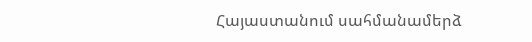Հայաստանում սահմանամերձ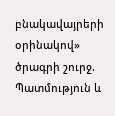բնակավայրերի օրինակով» ծրագրի շուրջ. Պատմություն և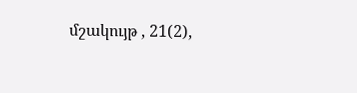մշակույթ , 21(2),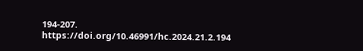194-207. https://doi.org/10.46991/hc.2024.21.2.194